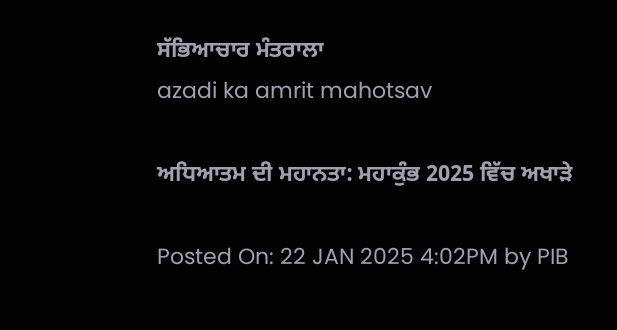ਸੱਭਿਆਚਾਰ ਮੰਤਰਾਲਾ
azadi ka amrit mahotsav

ਅਧਿਆਤਮ ਦੀ ਮਹਾਨਤਾ: ਮਹਾਕੁੰਭ 2025 ਵਿੱਚ ਅਖਾੜੇ

Posted On: 22 JAN 2025 4:02PM by PIB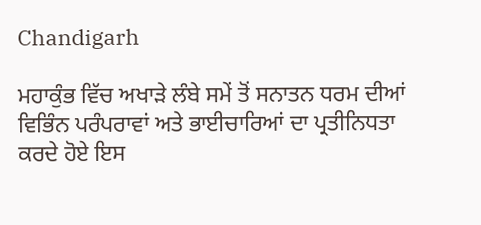Chandigarh

ਮਹਾਕੁੰਭ ਵਿੱਚ ਅਖਾੜੇ ਲੰਬੇ ਸਮੇਂ ਤੋਂ ਸਨਾਤਨ ਧਰਮ ਦੀਆਂ ਵਿਭਿੰਨ ਪਰੰਪਰਾਵਾਂ ਅਤੇ ਭਾਈਚਾਰਿਆਂ ਦਾ ਪ੍ਰਤੀਨਿਧਤਾ ਕਰਦੇ ਹੋਏ ਇਸ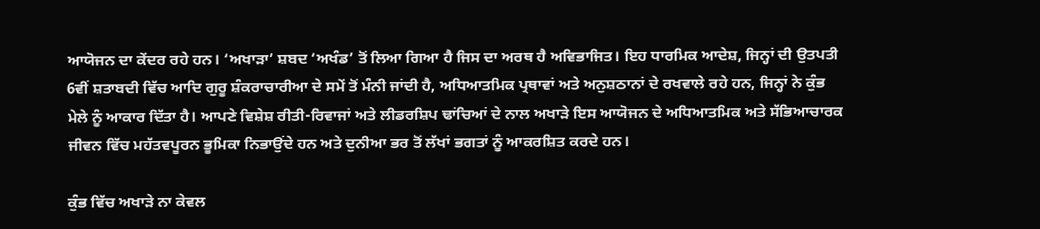ਆਯੋਜਨ ਦਾ ਕੇਂਦਰ ਰਹੇ ਹਨ। ‘ਅਖਾੜਾ’ ਸ਼ਬਦ ‘ਅਖੰਡ’ ਤੋਂ ਲਿਆ ਗਿਆ ਹੈ ਜਿਸ ਦਾ ਅਰਥ ਹੈ ਅਵਿਭਾਜਿਤ। ਇਹ ਧਾਰਮਿਕ ਆਦੇਸ਼, ਜਿਨ੍ਹਾਂ ਦੀ ਉਤਪਤੀ 6ਵੀਂ ਸ਼ਤਾਬਦੀ ਵਿੱਚ ਆਦਿ ਗੁਰੂ ਸ਼ੰਕਰਾਚਾਰੀਆ ਦੇ ਸਮੇਂ ਤੋਂ ਮੰਨੀ ਜਾਂਦੀ ਹੈ, ਅਧਿਆਤਮਿਕ ਪ੍ਰਥਾਵਾਂ ਅਤੇ ਅਨੁਸ਼ਠਾਨਾਂ ਦੇ ਰਖਵਾਲੇ ਰਹੇ ਹਨ, ਜਿਨ੍ਹਾਂ ਨੇ ਕੁੰਭ ਮੇਲੇ ਨੂੰ ਆਕਾਰ ਦਿੱਤਾ ਹੈ। ਆਪਣੇ ਵਿਸ਼ੇਸ਼ ਰੀਤੀ-ਰਿਵਾਜਾਂ ਅਤੇ ਲੀਡਰਸ਼ਿਪ ਢਾਂਚਿਆਂ ਦੇ ਨਾਲ ਅਖਾੜੇ ਇਸ ਆਯੋਜਨ ਦੇ ਅਧਿਆਤਮਿਕ ਅਤੇ ਸੱਭਿਆਚਾਰਕ ਜੀਵਨ ਵਿੱਚ ਮਹੱਤਵਪੂਰਨ ਭੂਮਿਕਾ ਨਿਭਾਉਂਦੇ ਹਨ ਅਤੇ ਦੁਨੀਆ ਭਰ ਤੋਂ ਲੱਖਾਂ ਭਗਤਾਂ ਨੂੰ ਆਕਰਸ਼ਿਤ ਕਰਦੇ ਹਨ।

ਕੁੰਭ ਵਿੱਚ ਅਖਾੜੇ ਨਾ ਕੇਵਲ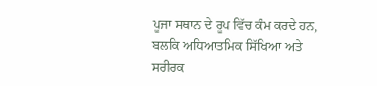ਪੂਜਾ ਸਥਾਨ ਦੇ ਰੂਪ ਵਿੱਚ ਕੰਮ ਕਰਦੇ ਹਨ, ਬਲਕਿ ਅਧਿਆਤਮਿਕ ਸਿੱਖਿਆ ਅਤੇ ਸਰੀਰਕ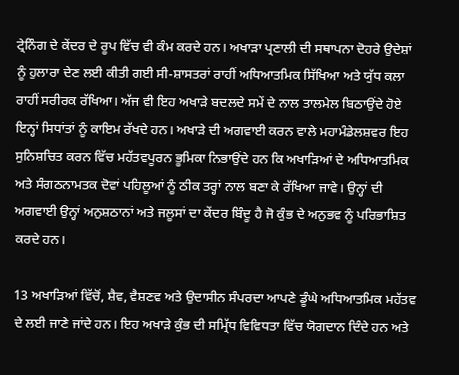ਟ੍ਰੇਨਿੰਗ ਦੇ ਕੇਂਦਰ ਦੇ ਰੂਪ ਵਿੱਚ ਵੀ ਕੰਮ ਕਰਦੇ ਹਨ। ਅਖਾੜਾ ਪ੍ਰਣਾਲੀ ਦੀ ਸਥਾਪਨਾ ਦੋਹਰੇ ਉਦੇਸ਼ਾਂ ਨੂੰ ਹੁਲਾਰਾ ਦੇਣ ਲਈ ਕੀਤੀ ਗਈ ਸੀ-ਸ਼ਾਸਤਰਾਂ ਰਾਹੀਂ ਅਧਿਆਤਮਿਕ ਸਿੱਖਿਆ ਅਤੇ ਯੁੱਧ ਕਲਾ ਰਾਹੀਂ ਸਰੀਰਕ ਰੱਖਿਆ। ਅੱਜ ਵੀ ਇਹ ਅਖਾੜੇ ਬਦਲਦੇ ਸਮੇਂ ਦੇ ਨਾਲ ਤਾਲਮੇਲ ਬਿਠਾਉਂਦੇ ਹੋਏ ਇਨ੍ਹਾਂ ਸਿਧਾਂਤਾਂ ਨੂੰ ਕਾਇਮ ਰੱਖਦੇ ਹਨ। ਅਖਾੜੇ ਦੀ ਅਗਵਾਈ ਕਰਨ ਵਾਲੇ ਮਹਾਮੰਡੇਲਸ਼ਵਰ ਇਹ ਸੁਨਿਸ਼ਚਿਤ ਕਰਨ ਵਿੱਚ ਮਹੱਤਵਪੂਰਨ ਭੂਮਿਕਾ ਨਿਭਾਉਂਦੇ ਹਨ ਕਿ ਅਖਾੜਿਆਂ ਦੇ ਅਧਿਆਤਮਿਕ ਅਤੇ ਸੰਗਠਨਾਮਤਕ ਦੋਵਾਂ ਪਹਿਲੂਆਂ ਨੂੰ ਠੀਕ ਤਰ੍ਹਾਂ ਨਾਲ ਬਣਾ ਕੇ ਰੱਖਿਆ ਜਾਵੇ। ਉਨ੍ਹਾਂ ਦੀ ਅਗਵਾਈ ਉਨ੍ਹਾਂ ਅਨੁਸ਼ਠਾਨਾਂ ਅਤੇ ਜਲੂਸਾਂ ਦਾ ਕੇਂਦਰ ਬਿੰਦੂ ਹੈ ਜੋ ਕੁੰਭ ਦੇ ਅਨੁਭਵ ਨੂੰ ਪਰਿਭਾਸ਼ਿਤ ਕਰਦੇ ਹਨ।

13 ਅਖਾੜਿਆਂ ਵਿੱਚੋਂ, ਸ਼ੈਵ, ਵੈਸ਼ਣਵ ਅਤੇ ਉਦਾਸੀਨ ਸੰਪਰਦਾ ਆਪਣੇ ਡੂੰਘੇ ਅਧਿਆਤਮਿਕ ਮਹੱਤਵ ਦੇ ਲਈ ਜਾਣੇ ਜਾਂਦੇ ਹਨ। ਇਹ ਅਖਾੜੇ ਕੁੰਭ ਦੀ ਸਮ੍ਰਿੱਧ ਵਿਵਿਧਤਾ ਵਿੱਚ ਯੋਗਦਾਨ ਦਿੰਦੇ ਹਨ ਅਤੇ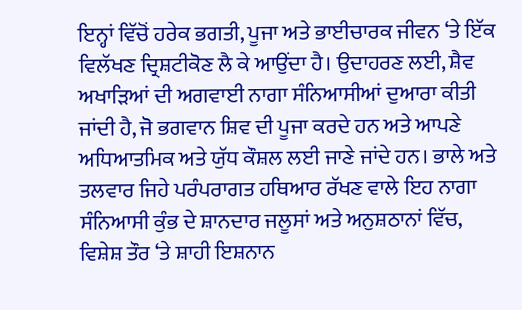ਇਨ੍ਹਾਂ ਵਿੱਚੋਂ ਹਰੇਕ ਭਗਤੀ, ਪੂਜਾ ਅਤੇ ਭਾਈਚਾਰਕ ਜੀਵਨ ‘ਤੇ ਇੱਕ ਵਿਲੱਖਣ ਦ੍ਰਿਸ਼ਟੀਕੋਣ ਲੈ ਕੇ ਆਉਂਦਾ ਹੈ। ਉਦਾਹਰਣ ਲਈ, ਸ਼ੈਵ ਅਖਾੜਿਆਂ ਦੀ ਅਗਵਾਈ ਨਾਗਾ ਸੰਨਿਆਸੀਆਂ ਦੁਆਰਾ ਕੀਤੀ ਜਾਂਦੀ ਹੈ, ਜੋ ਭਗਵਾਨ ਸ਼ਿਵ ਦੀ ਪੂਜਾ ਕਰਦੇ ਹਨ ਅਤੇ ਆਪਣੇ ਅਧਿਆਤਮਿਕ ਅਤੇ ਯੁੱਧ ਕੌਸ਼ਲ ਲਈ ਜਾਣੇ ਜਾਂਦੇ ਹਨ। ਭਾਲੇ ਅਤੇ ਤਲਵਾਰ ਜਿਹੇ ਪਰੰਪਰਾਗਤ ਹਥਿਆਰ ਰੱਖਣ ਵਾਲੇ ਇਹ ਨਾਗਾ ਸੰਨਿਆਸੀ ਕੁੰਭ ਦੇ ਸ਼ਾਨਦਾਰ ਜਲੂਸਾਂ ਅਤੇ ਅਨੁਸ਼ਠਾਨਾਂ ਵਿੱਚ, ਵਿਸ਼ੇਸ਼ ਤੌਰ ‘ਤੇ ਸ਼ਾਹੀ ਇਸ਼ਨਾਨ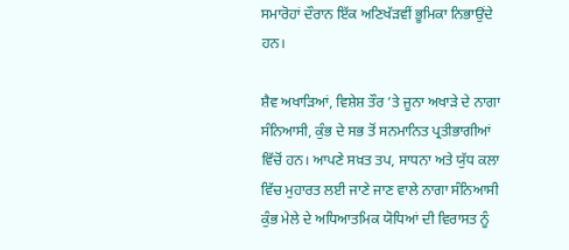ਸਮਾਰੋਹਾਂ ਦੌਰਾਨ ਇੱਕ ਅਣਿਖੱੜਵੀਂ ਭੂਮਿਕਾ ਨਿਭਾਉਂਦੇ ਹਨ।

ਸ਼ੈਵ ਅਖਾੜਿਆਂ, ਵਿਸ਼ੇਸ਼ ਤੌਰ ‘ਤੇ ਜੂਨਾ ਅਖਾੜੇ ਦੇ ਨਾਗਾ ਸੰਨਿਆਸੀ, ਕੁੰਭ ਦੇ ਸਭ ਤੋਂ ਸਨਮਾਨਿਤ ਪ੍ਰਤੀਭਾਗੀਆਂ ਵਿੱਚੋਂ ਹਨ। ਆਪਣੇ ਸਖ਼ਤ ਤਪ, ਸਾਧਨਾ ਅਤੇ ਯੁੱਧ ਕਲਾ ਵਿੱਚ ਮੁਹਾਰਤ ਲਈ ਜਾਣੇ ਜਾਣ ਵਾਲੇ ਨਾਗਾ ਸੰਨਿਆਸੀ ਕੁੰਭ ਮੇਲੇ ਦੇ ਅਧਿਆਤਮਿਕ ਯੋਧਿਆਂ ਦੀ ਵਿਰਾਸਤ ਨੂੰ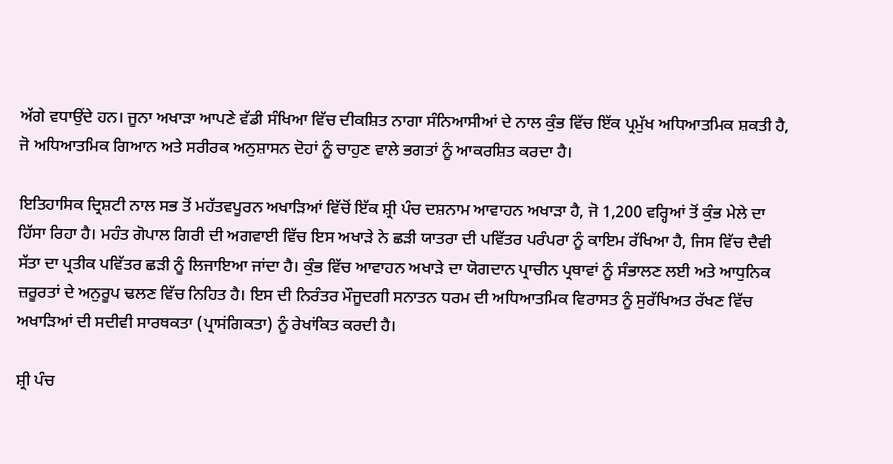ਅੱਗੇ ਵਧਾਉਂਦੇ ਹਨ। ਜੂਨਾ ਅਖਾੜਾ ਆਪਣੇ ਵੱਡੀ ਸੰਖਿਆ ਵਿੱਚ ਦੀਕਸ਼ਿਤ ਨਾਗਾ ਸੰਨਿਆਸੀਆਂ ਦੇ ਨਾਲ ਕੁੰਭ ਵਿੱਚ ਇੱਕ ਪ੍ਰਮੁੱਖ ਅਧਿਆਤਮਿਕ ਸ਼ਕਤੀ ਹੈ, ਜੋ ਅਧਿਆਤਮਿਕ ਗਿਆਨ ਅਤੇ ਸਰੀਰਕ ਅਨੁਸ਼ਾਸਨ ਦੋਹਾਂ ਨੂੰ ਚਾਹੁਣ ਵਾਲੇ ਭਗਤਾਂ ਨੂੰ ਆਕਰਸ਼ਿਤ ਕਰਦਾ ਹੈ।

ਇਤਿਹਾਸਿਕ ਦ੍ਰਿਸ਼ਟੀ ਨਾਲ ਸਭ ਤੋਂ ਮਹੱਤਵਪੂਰਨ ਅਖਾੜਿਆਂ ਵਿੱਚੋਂ ਇੱਕ ਸ਼੍ਰੀ ਪੰਚ ਦਸ਼ਨਾਮ ਆਵਾਹਨ ਅਖਾੜਾ ਹੈ, ਜੋ 1,200 ਵਰ੍ਹਿਆਂ ਤੋਂ ਕੁੰਭ ਮੇਲੇ ਦਾ ਹਿੱਸਾ ਰਿਹਾ ਹੈ। ਮਹੰਤ ਗੋਪਾਲ ਗਿਰੀ ਦੀ ਅਗਵਾਈ ਵਿੱਚ ਇਸ ਅਖਾੜੇ ਨੇ ਛੜੀ ਯਾਤਰਾ ਦੀ ਪਵਿੱਤਰ ਪਰੰਪਰਾ ਨੂੰ ਕਾਇਮ ਰੱਖਿਆ ਹੈ, ਜਿਸ ਵਿੱਚ ਦੈਵੀ ਸੱਤਾ ਦਾ ਪ੍ਰਤੀਕ ਪਵਿੱਤਰ ਛੜੀ ਨੂੰ ਲਿਜਾਇਆ ਜਾਂਦਾ ਹੈ। ਕੁੰਭ ਵਿੱਚ ਆਵਾਹਨ ਅਖਾੜੇ ਦਾ ਯੋਗਦਾਨ ਪ੍ਰਾਚੀਨ ਪ੍ਰਥਾਵਾਂ ਨੂੰ ਸੰਭਾਲਣ ਲਈ ਅਤੇ ਆਧੁਨਿਕ ਜ਼ਰੂਰਤਾਂ ਦੇ ਅਨੁਰੂਪ ਢਲਣ ਵਿੱਚ ਨਿਹਿਤ ਹੈ। ਇਸ ਦੀ ਨਿਰੰਤਰ ਮੌਜੂਦਗੀ ਸਨਾਤਨ ਧਰਮ ਦੀ ਅਧਿਆਤਮਿਕ ਵਿਰਾਸਤ ਨੂੰ ਸੁਰੱਖਿਅਤ ਰੱਖਣ ਵਿੱਚ ਅਖਾੜਿਆਂ ਦੀ ਸਦੀਵੀ ਸਾਰਥਕਤਾ (ਪ੍ਰਾਸਂਗਿਕਤਾ) ਨੂੰ ਰੇਖਾਂਕਿਤ ਕਰਦੀ ਹੈ।

ਸ਼੍ਰੀ ਪੰਚ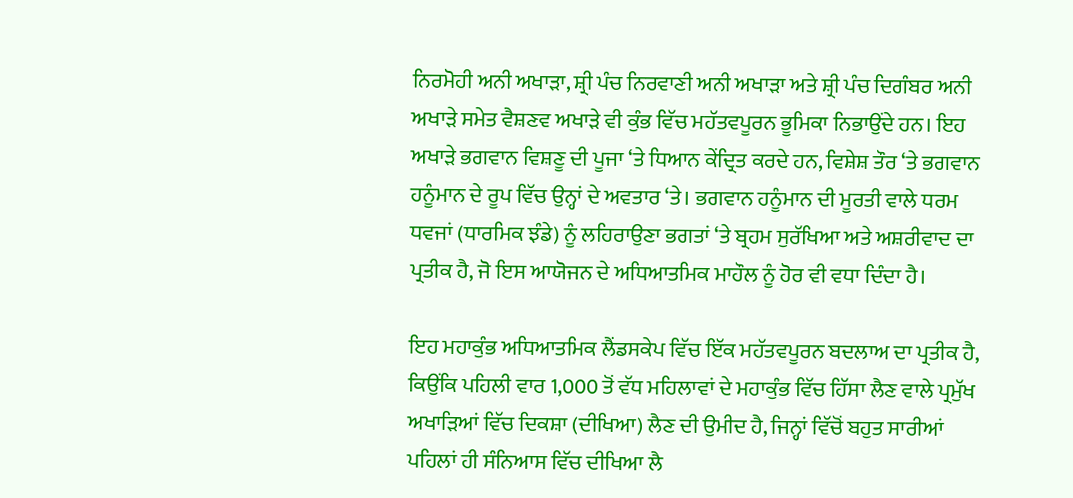ਨਿਰਮੋਹੀ ਅਨੀ ਅਖਾੜਾ, ਸ਼੍ਰੀ ਪੰਚ ਨਿਰਵਾਣੀ ਅਨੀ ਅਖਾੜਾ ਅਤੇ ਸ਼੍ਰੀ ਪੰਚ ਦਿਗੰਬਰ ਅਨੀ ਅਖਾੜੇ ਸਮੇਤ ਵੈਸ਼ਣਵ ਅਖਾੜੇ ਵੀ ਕੁੰਭ ਵਿੱਚ ਮਹੱਤਵਪੂਰਨ ਭੂਮਿਕਾ ਨਿਭਾਉਂਦੇ ਹਨ। ਇਹ ਅਖਾੜੇ ਭਗਵਾਨ ਵਿਸ਼ਣੂ ਦੀ ਪੂਜਾ ‘ਤੇ ਧਿਆਨ ਕੇਂਦ੍ਰਿਤ ਕਰਦੇ ਹਨ, ਵਿਸ਼ੇਸ਼ ਤੌਰ ‘ਤੇ ਭਗਵਾਨ ਹਨੂੰਮਾਨ ਦੇ ਰੂਪ ਵਿੱਚ ਉਨ੍ਹਾਂ ਦੇ ਅਵਤਾਰ ‘ਤੇ। ਭਗਵਾਨ ਹਨੂੰਮਾਨ ਦੀ ਮੂਰਤੀ ਵਾਲੇ ਧਰਮ ਧਵਜਾਂ (ਧਾਰਮਿਕ ਝੰਡੇ) ਨੂੰ ਲਹਿਰਾਉਣਾ ਭਗਤਾਂ ‘ਤੇ ਬ੍ਰਹਮ ਸੁਰੱਖਿਆ ਅਤੇ ਅਸ਼ਰੀਵਾਦ ਦਾ ਪ੍ਰਤੀਕ ਹੈ, ਜੋ ਇਸ ਆਯੋਜਨ ਦੇ ਅਧਿਆਤਮਿਕ ਮਾਹੌਲ ਨੂੰ ਹੋਰ ਵੀ ਵਧਾ ਦਿੰਦਾ ਹੈ।

ਇਹ ਮਹਾਕੁੰਭ ਅਧਿਆਤਮਿਕ ਲੈਂਡਸਕੇਪ ਵਿੱਚ ਇੱਕ ਮਹੱਤਵਪੂਰਨ ਬਦਲਾਅ ਦਾ ਪ੍ਰਤੀਕ ਹੈ, ਕਿਉਂਕਿ ਪਹਿਲੀ ਵਾਰ 1,000 ਤੋਂ ਵੱਧ ਮਹਿਲਾਵਾਂ ਦੇ ਮਹਾਕੁੰਭ ਵਿੱਚ ਹਿੱਸਾ ਲੈਣ ਵਾਲੇ ਪ੍ਰਮੁੱਖ ਅਖਾੜਿਆਂ ਵਿੱਚ ਦਿਕਸ਼ਾ (ਦੀਖਿਆ) ਲੈਣ ਦੀ ਉਮੀਦ ਹੈ, ਜਿਨ੍ਹਾਂ ਵਿੱਚੋਂ ਬਹੁਤ ਸਾਰੀਆਂ ਪਹਿਲਾਂ ਹੀ ਸੰਨਿਆਸ ਵਿੱਚ ਦੀਖਿਆ ਲੈ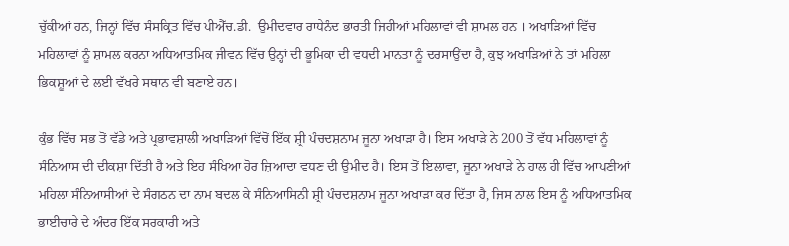ਚੁੱਕੀਆਂ ਹਨ, ਜਿਨ੍ਹਾਂ ਵਿੱਚ ਸੰਸਕ੍ਰਿਤ ਵਿੱਚ ਪੀਐੱਚ.ਡੀ.  ਉਮੀਦਵਾਰ ਰਾਧੇਨੰਦ ਭਾਰਤੀ ਜਿਹੀਆਂ ਮਹਿਲਾਵਾਂ ਵੀ ਸ਼ਾਮਲ ਹਨ । ਅਖਾੜਿਆਂ ਵਿੱਚ ਮਹਿਲਾਵਾਂ ਨੂੰ ਸ਼ਾਮਲ ਕਰਨਾ ਅਧਿਆਤਮਿਕ ਜੀਵਨ ਵਿੱਚ ਉਨ੍ਹਾਂ ਦੀ ਭੂਮਿਕਾ ਦੀ ਵਧਦੀ ਮਾਨਤਾ ਨੂੰ ਦਰਸਾਉਂਦਾ ਹੈ, ਕੁਝ ਅਖਾੜਿਆਂ ਨੇ ਤਾਂ ਮਹਿਲਾ ਭਿਕਸ਼ੂਆਂ ਦੇ ਲਈ ਵੱਖਰੇ ਸਥਾਨ ਵੀ ਬਣਾਏ ਹਨ।

ਕੁੰਭ ਵਿੱਚ ਸਭ ਤੋਂ ਵੱਡੇ ਅਤੇ ਪ੍ਰਭਾਵਸ਼ਾਲੀ ਅਖਾੜਿਆਂ ਵਿੱਚੋਂ ਇੱਕ ਸ਼੍ਰੀ ਪੰਚਦਸ਼ਨਾਮ ਜੂਨਾ ਅਖਾੜਾ ਹੈ। ਇਸ ਅਖਾੜੇ ਨੇ 200 ਤੋਂ ਵੱਧ ਮਹਿਲਾਵਾਂ ਨੂੰ ਸੰਨਿਆਸ ਦੀ ਦੀਕਸ਼ਾ ਦਿੱਤੀ ਹੈ ਅਤੇ ਇਹ ਸੰਖਿਆ ਹੋਰ ਜ਼ਿਆਦਾ ਵਧਣ ਦੀ ਉਮੀਦ ਹੈ। ਇਸ ਤੋਂ ਇਲਾਵਾ, ਜੂਨਾ ਅਖਾੜੇ ਨੇ ਹਾਲ ਹੀ ਵਿੱਚ ਆਪਣੀਆਂ ਮਹਿਲਾ ਸੰਨਿਆਸੀਆਂ ਦੇ ਸੰਗਠਨ ਦਾ ਨਾਮ ਬਦਲ ਕੇ ਸੰਨਿਆਸਿਨੀ ਸ਼੍ਰੀ ਪੰਚਦਸ਼ਨਾਮ ਜੂਨਾ ਅਖਾੜਾ ਕਰ ਦਿੱਤਾ ਹੈ, ਜਿਸ ਨਾਲ ਇਸ ਨੂੰ ਅਧਿਆਤਮਿਕ ਭਾਈਚਾਰੇ ਦੇ ਅੰਦਰ ਇੱਕ ਸਰਕਾਰੀ ਅਤੇ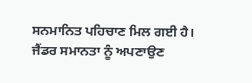ਸਨਮਾਨਿਤ ਪਹਿਚਾਣ ਮਿਲ ਗਈ ਹੈ। ਜੈਂਡਰ ਸਮਾਨਤਾ ਨੂੰ ਅਪਣਾਉਣ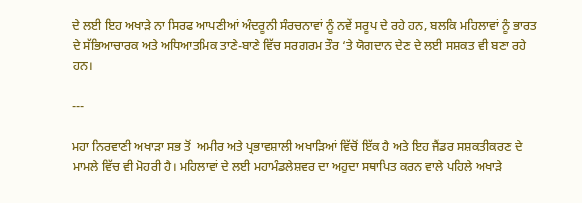ਦੇ ਲਈ ਇਹ ਅਖਾੜੇ ਨਾ ਸਿਰਫ ਆਪਣੀਆਂ ਅੰਦਰੂਨੀ ਸੰਰਚਨਾਵਾਂ ਨੂੰ ਨਵੇਂ ਸਰੂਪ ਦੇ ਰਹੇ ਹਨ, ਬਲਕਿ ਮਹਿਲਾਵਾਂ ਨੂੰ ਭਾਰਤ ਦੇ ਸੱਭਿਆਚਾਰਕ ਅਤੇ ਅਧਿਆਤਮਿਕ ਤਾਣੇ-ਬਾਣੇ ਵਿੱਚ ਸਰਗਰਮ ਤੌਰ ‘ਤੇ ਯੋਗਦਾਨ ਦੇਣ ਦੇ ਲਈ ਸਸ਼ਕਤ ਵੀ ਬਣਾ ਰਹੇ ਹਨ।

---

ਮਹਾ ਨਿਰਵਾਣੀ ਅਖਾੜਾ ਸਭ ਤੋਂ  ਅਮੀਰ ਅਤੇ ਪ੍ਰਭਾਵਸ਼ਾਲੀ ਅਖਾੜਿਆਂ ਵਿੱਚੋਂ ਇੱਕ ਹੈ ਅਤੇ ਇਹ ਜੈਂਡਰ ਸਸ਼ਕਤੀਕਰਣ ਦੇ ਮਾਮਲੇ ਵਿੱਚ ਵੀ ਮੋਹਰੀ ਹੈ। ਮਹਿਲਾਵਾਂ ਦੇ ਲਈ ਮਹਾਮੰਡਲੇਸ਼ਵਰ ਦਾ ਅਹੁਦਾ ਸਥਾਪਿਤ ਕਰਨ ਵਾਲੇ ਪਹਿਲੇ ਅਖਾੜੇ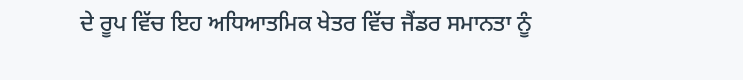ਦੇ ਰੂਪ ਵਿੱਚ ਇਹ ਅਧਿਆਤਮਿਕ ਖੇਤਰ ਵਿੱਚ ਜੈਂਡਰ ਸਮਾਨਤਾ ਨੂੰ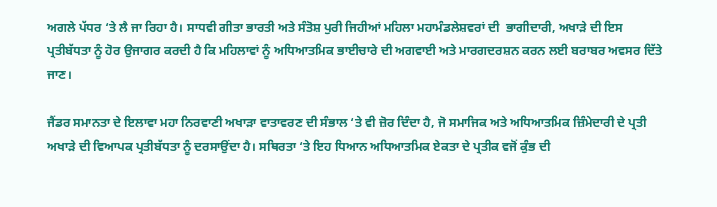ਅਗਲੇ ਪੱਧਰ ‘ਤੇ ਲੈ ਜਾ ਰਿਹਾ ਹੈ। ਸਾਧਵੀ ਗੀਤਾ ਭਾਰਤੀ ਅਤੇ ਸੰਤੋਸ਼ ਪੁਰੀ ਜਿਹੀਆਂ ਮਹਿਲਾ ਮਹਾਮੰਡਲੇਸ਼ਵਰਾਂ ਦੀ  ਭਾਗੀਦਾਰੀ, ਅਖਾੜੇ ਦੀ ਇਸ ਪ੍ਰਤੀਬੱਧਤਾ ਨੂੰ ਹੋਰ ਉਜਾਗਰ ਕਰਦੀ ਹੈ ਕਿ ਮਹਿਲਾਵਾਂ ਨੂੰ ਅਧਿਆਤਮਿਕ ਭਾਈਚਾਰੇ ਦੀ ਅਗਵਾਈ ਅਤੇ ਮਾਰਗਦਰਸ਼ਨ ਕਰਨ ਲਈ ਬਰਾਬਰ ਅਵਸਰ ਦਿੱਤੇ ਜਾਣ।

ਜੈਂਡਰ ਸਮਾਨਤਾ ਦੇ ਇਲਾਵਾ ਮਹਾ ਨਿਰਵਾਣੀ ਅਖਾੜਾ ਵਾਤਾਵਰਣ ਦੀ ਸੰਭਾਲ ‘ਤੇ ਵੀ ਜ਼ੋਰ ਦਿੰਦਾ ਹੈ, ਜੋ ਸਮਾਜਿਕ ਅਤੇ ਅਧਿਆਤਮਿਕ ਜ਼ਿੰਮੇਦਾਰੀ ਦੇ ਪ੍ਰਤੀ ਅਖਾੜੇ ਦੀ ਵਿਆਪਕ ਪ੍ਰਤੀਬੱਧਤਾ ਨੂੰ ਦਰਸਾਉਂਦਾ ਹੈ। ਸਥਿਰਤਾ ‘ਤੇ ਇਹ ਧਿਆਨ ਅਧਿਆਤਮਿਕ ਏਕਤਾ ਦੇ ਪ੍ਰਤੀਕ ਵਜੋਂ ਕੁੰਭ ਦੀ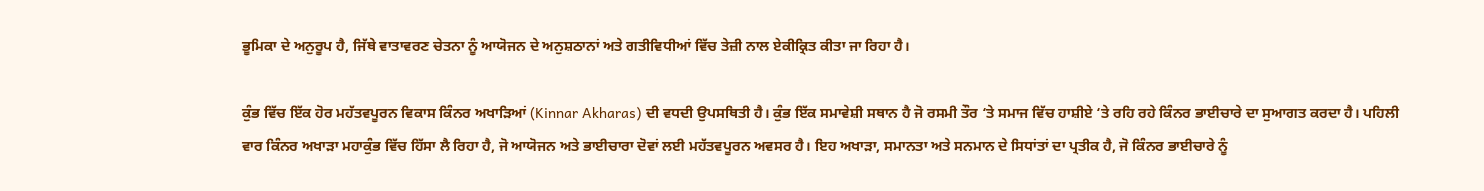ਭੂਮਿਕਾ ਦੇ ਅਨੁਰੂਪ ਹੈ, ਜਿੱਥੇ ਵਾਤਾਵਰਣ ਚੇਤਨਾ ਨੂੰ ਆਯੋਜਨ ਦੇ ਅਨੁਸ਼ਠਾਨਾਂ ਅਤੇ ਗਤੀਵਿਧੀਆਂ ਵਿੱਚ ਤੇਜ਼ੀ ਨਾਲ ਏਕੀਕ੍ਰਿਤ ਕੀਤਾ ਜਾ ਰਿਹਾ ਹੈ।

ਕੁੰਭ ਵਿੱਚ ਇੱਕ ਹੋਰ ਮਹੱਤਵਪੂਰਨ ਵਿਕਾਸ ਕਿੰਨਰ ਅਖਾੜਿਆਂ (Kinnar Akharas) ਦੀ ਵਧਦੀ ਉਪਸਥਿਤੀ ਹੈ। ਕੁੰਭ ਇੱਕ ਸਮਾਵੇਸ਼ੀ ਸਥਾਨ ਹੈ ਜੋ ਰਸਮੀ ਤੌਰ ‘ਤੇ ਸਮਾਜ ਵਿੱਚ ਹਾਸ਼ੀਏ ‘ਤੇ ਰਹਿ ਰਹੇ ਕਿੰਨਰ ਭਾਈਚਾਰੇ ਦਾ ਸੁਆਗਤ ਕਰਦਾ ਹੈ। ਪਹਿਲੀ ਵਾਰ ਕਿੰਨਰ ਅਖਾੜਾ ਮਹਾਕੁੰਭ ਵਿੱਚ ਹਿੱਸਾ ਲੈ ਰਿਹਾ ਹੈ, ਜੋ ਆਯੋਜਨ ਅਤੇ ਭਾਈਚਾਰਾ ਦੋਵਾਂ ਲਈ ਮਹੱਤਵਪੂਰਨ ਅਵਸਰ ਹੈ। ਇਹ ਅਖਾੜਾ, ਸਮਾਨਤਾ ਅਤੇ ਸਨਮਾਨ ਦੇ ਸਿਧਾਂਤਾਂ ਦਾ ਪ੍ਰਤੀਕ ਹੈ, ਜੋ ਕਿੰਨਰ ਭਾਈਚਾਰੇ ਨੂੰ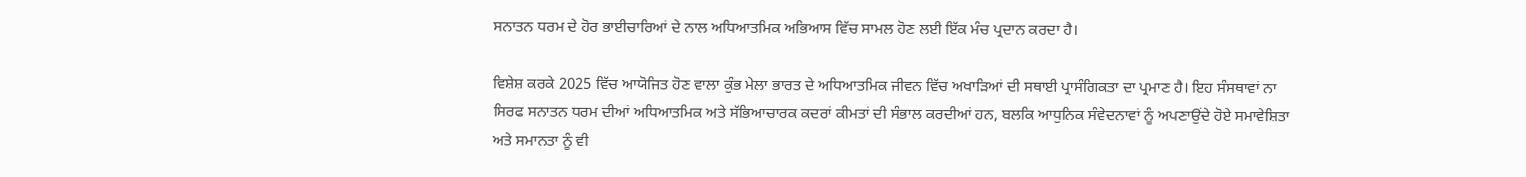ਸਨਾਤਨ ਧਰਮ ਦੇ ਹੋਰ ਭਾਈਚਾਰਿਆਂ ਦੇ ਨਾਲ ਅਧਿਆਤਮਿਕ ਅਭਿਆਸ ਵਿੱਚ ਸਾਮਲ ਹੋਣ ਲਈ ਇੱਕ ਮੰਚ ਪ੍ਰਦਾਨ ਕਰਦਾ ਹੈ।

ਵਿਸ਼ੇਸ਼ ਕਰਕੇ 2025 ਵਿੱਚ ਆਯੋਜਿਤ ਹੋਣ ਵਾਲਾ ਕੁੰਭ ਮੇਲਾ ਭਾਰਤ ਦੇ ਅਧਿਆਤਮਿਕ ਜੀਵਨ ਵਿੱਚ ਅਖਾੜਿਆਂ ਦੀ ਸਥਾਈ ਪ੍ਰਾਸੰਗਿਕਤਾ ਦਾ ਪ੍ਰਮਾਣ ਹੈ। ਇਹ ਸੰਸਥਾਵਾਂ ਨਾ ਸਿਰਫ ਸਨਾਤਨ ਧਰਮ ਦੀਆਂ ਅਧਿਆਤਮਿਕ ਅਤੇ ਸੱਭਿਆਚਾਰਕ ਕਦਰਾਂ ਕੀਮਤਾਂ ਦੀ ਸੰਭਾਲ ਕਰਦੀਆਂ ਹਨ, ਬਲਕਿ ਆਧੁਨਿਕ ਸੰਵੇਦਨਾਵਾਂ ਨੂੰ ਅਪਣਾਉਂਦੇ ਹੋਏ ਸਮਾਵੇਸ਼ਿਤਾ ਅਤੇ ਸਮਾਨਤਾ ਨੂੰ ਵੀ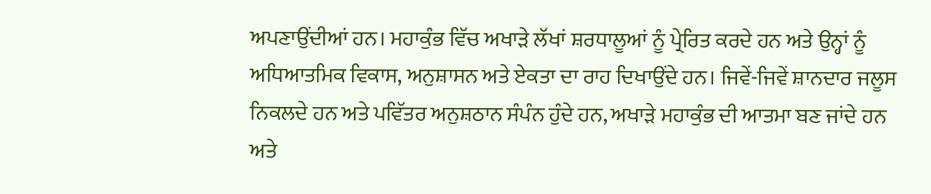ਅਪਣਾਉਂਦੀਆਂ ਹਨ। ਮਹਾਕੁੰਭ ਵਿੱਚ ਅਖਾੜੇ ਲੱਖਾਂ ਸ਼ਰਧਾਲੂਆਂ ਨੂੰ ਪ੍ਰੇਰਿਤ ਕਰਦੇ ਹਨ ਅਤੇ ਉਨ੍ਹਾਂ ਨੂੰ ਅਧਿਆਤਮਿਕ ਵਿਕਾਸ, ਅਨੁਸ਼ਾਸਨ ਅਤੇ ਏਕਤਾ ਦਾ ਰਾਹ ਦਿਖਾਉਂਦੇ ਹਨ। ਜਿਵੇਂ-ਜਿਵੇਂ ਸ਼ਾਨਦਾਰ ਜਲੂਸ ਨਿਕਲਦੇ ਹਨ ਅਤੇ ਪਵਿੱਤਰ ਅਨੁਸ਼ਠਾਨ ਸੰਪੰਨ ਹੁੰਦੇ ਹਨ, ਅਖਾੜੇ ਮਹਾਕੁੰਭ ਦੀ ਆਤਮਾ ਬਣ ਜਾਂਦੇ ਹਨ ਅਤੇ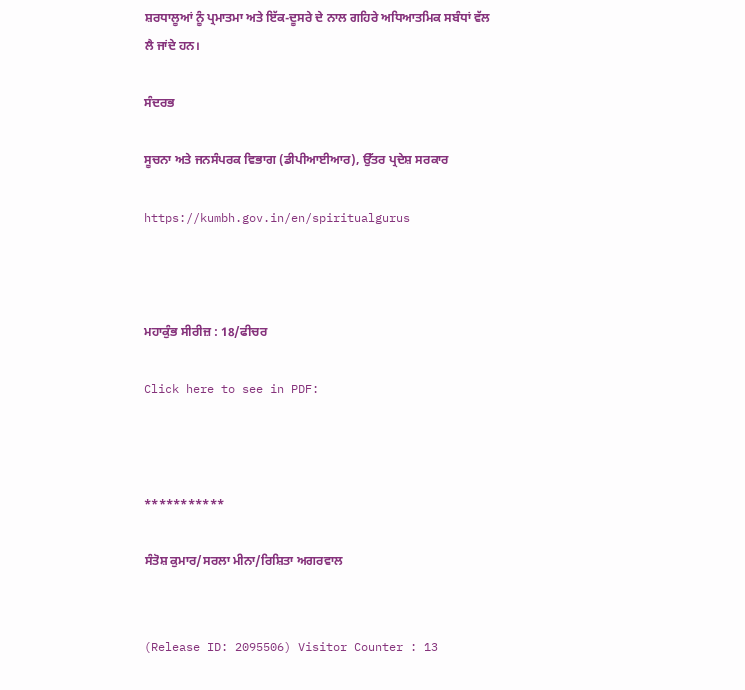ਸ਼ਰਧਾਲੂਆਂ ਨੂੰ ਪ੍ਰਮਾਤਮਾ ਅਤੇ ਇੱਕ-ਦੂਸਰੇ ਦੇ ਨਾਲ ਗਹਿਰੇ ਅਧਿਆਤਮਿਕ ਸਬੰਧਾਂ ਵੱਲ ਲੈ ਜਾਂਦੇ ਹਨ।

ਸੰਦਰਭ

ਸੂਚਨਾ ਅਤੇ ਜਨਸੰਪਰਕ ਵਿਭਾਗ (ਡੀਪੀਆਈਆਰ), ਉੱਤਰ ਪ੍ਰਦੇਸ਼ ਸਰਕਾਰ

https://kumbh.gov.in/en/spiritualgurus



ਮਹਾਕੁੰਭ ਸੀਰੀਜ਼ : 18/ਫੀਚਰ

Click here to see in PDF:



***********

ਸੰਤੋਸ਼ ਕੁਮਾਰ/ਸਰਲਾ ਮੀਨਾ/ਰਿਸ਼ਿਤਾ ਅਗਰਵਾਲ


(Release ID: 2095506) Visitor Counter : 13